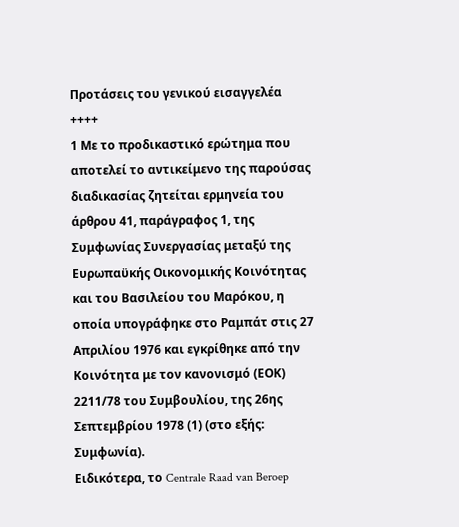Προτάσεις του γενικού εισαγγελέα
++++
1 Με το προδικαστικό ερώτημα που αποτελεί το αντικείμενο της παρούσας διαδικασίας ζητείται ερμηνεία του άρθρου 41, παράγραφος 1, της Συμφωνίας Συνεργασίας μεταξύ της Ευρωπαϋκής Οικονομικής Κοινότητας και του Βασιλείου του Μαρόκου, η οποία υπογράφηκε στο Ραμπάτ στις 27 Απριλίου 1976 και εγκρίθηκε από την Κοινότητα με τον κανονισμό (ΕΟΚ) 2211/78 του Συμβουλίου, της 26ης Σεπτεμβρίου 1978 (1) (στο εξής: Συμφωνία).
Ειδικότερα, το Centrale Raad van Beroep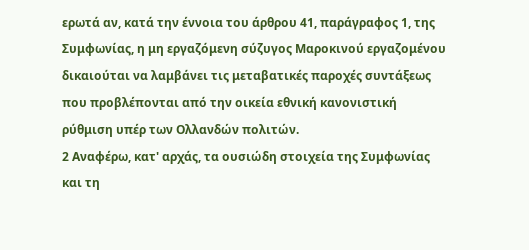ερωτά αν, κατά την έννοια του άρθρου 41, παράγραφος 1, της Συμφωνίας, η μη εργαζόμενη σύζυγος Μαροκινού εργαζομένου δικαιούται να λαμβάνει τις μεταβατικές παροχές συντάξεως που προβλέπονται από την οικεία εθνική κανονιστική ρύθμιση υπέρ των Ολλανδών πολιτών.
2 Αναφέρω, κατ' αρχάς, τα ουσιώδη στοιχεία της Συμφωνίας και τη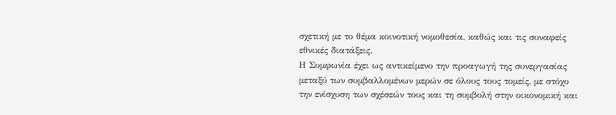σχετική με το θέμα κοινοτική νομοθεσία, καθώς και τις συναφείς εθνικές διατάξεις.
Η Συμφωνία έχει ως αντικείμενο την προαγωγή της συνεργασίας μεταξύ των συμβαλλομένων μερών σε όλους τους τομείς, με στόχο την ενίσχυση των σχέσεών τους και τη συμβολή στην οικονομική και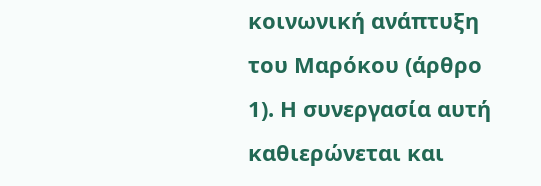κοινωνική ανάπτυξη του Μαρόκου (άρθρο 1). Η συνεργασία αυτή καθιερώνεται και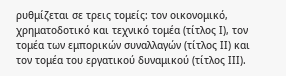ρυθμίζεται σε τρεις τομείς: τον οικονομικό, χρηματοδοτικό και τεχνικό τομέα (τίτλος Ι), τον τομέα των εμπορικών συναλλαγών (τίτλος ΙΙ) και τον τομέα του εργατικού δυναμικού (τίτλος ΙΙΙ).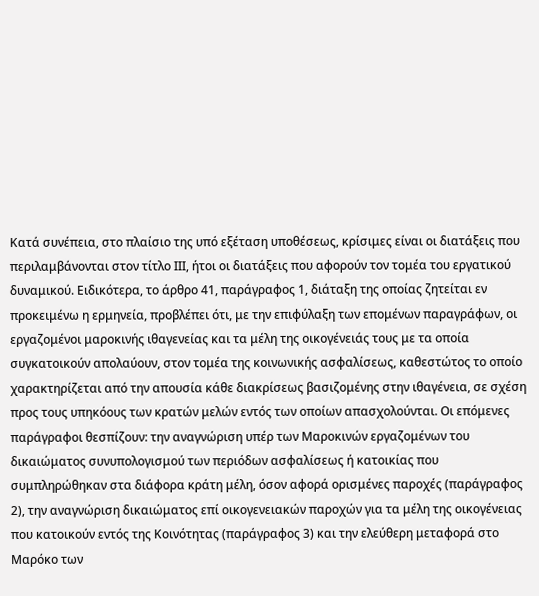Κατά συνέπεια, στο πλαίσιο της υπό εξέταση υποθέσεως, κρίσιμες είναι οι διατάξεις που περιλαμβάνονται στον τίτλο ΙΙΙ, ήτοι οι διατάξεις που αφορούν τον τομέα του εργατικού δυναμικού. Ειδικότερα, το άρθρο 41, παράγραφος 1, διάταξη της οποίας ζητείται εν προκειμένω η ερμηνεία, προβλέπει ότι, με την επιφύλαξη των επομένων παραγράφων, οι εργαζομένοι μαροκινής ιθαγενείας και τα μέλη της οικογένειάς τους με τα οποία συγκατοικούν απολαύουν, στον τομέα της κοινωνικής ασφαλίσεως, καθεστώτος το οποίο χαρακτηρίζεται από την απουσία κάθε διακρίσεως βασιζομένης στην ιθαγένεια, σε σχέση προς τους υπηκόους των κρατών μελών εντός των οποίων απασχολούνται. Οι επόμενες παράγραφοι θεσπίζουν: την αναγνώριση υπέρ των Μαροκινών εργαζομένων του δικαιώματος συνυπολογισμού των περιόδων ασφαλίσεως ή κατοικίας που συμπληρώθηκαν στα διάφορα κράτη μέλη, όσον αφορά ορισμένες παροχές (παράγραφος 2), την αναγνώριση δικαιώματος επί οικογενειακών παροχών για τα μέλη της οικογένειας που κατοικούν εντός της Κοινότητας (παράγραφος 3) και την ελεύθερη μεταφορά στο Μαρόκο των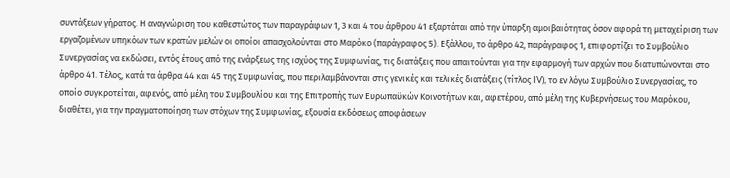συντάξεων γήρατος. Η αναγνώριση του καθεστώτος των παραγράφων 1, 3 και 4 του άρθρου 41 εξαρτάται από την ύπαρξη αμοιβαιότητας όσον αφορά τη μεταχείριση των εργαζομένων υπηκόων των κρατών μελών οι οποίοι απασχολούνται στο Μαρόκο (παράγραφος 5). Εξάλλου, το άρθρο 42, παράγραφος 1, επιφορτίζει το Συμβούλιο Συνεργασίας να εκδώσει, εντός έτους από της ενάρξεως της ισχύος της Συμφωνίας, τις διατάξεις που απαιτούνται για την εφαρμογή των αρχών που διατυπώνονται στο άρθρο 41. Τέλος, κατά τα άρθρα 44 και 45 της Συμφωνίας, που περιλαμβάνονται στις γενικές και τελικές διατάξεις (τίτλος IV), το εν λόγω Συμβούλιο Συνεργασίας, το οποίο συγκροτείται, αφενός, από μέλη του Συμβουλίου και της Επιτροπής των Ευρωπαϋκών Κοινοτήτων και, αφετέρου, από μέλη της Κυβερνήσεως του Μαρόκου, διαθέτει, για την πραγματοποίηση των στόχων της Συμφωνίας, εξουσία εκδόσεως αποφάσεων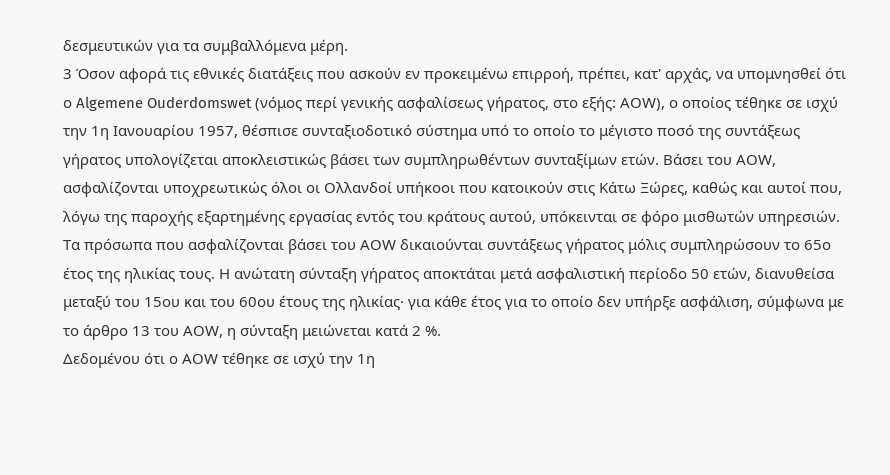δεσμευτικών για τα συμβαλλόμενα μέρη.
3 Όσον αφορά τις εθνικές διατάξεις που ασκούν εν προκειμένω επιρροή, πρέπει, κατ' αρχάς, να υπομνησθεί ότι ο Algemene Ouderdomswet (νόμος περί γενικής ασφαλίσεως γήρατος, στο εξής: ΑOW), ο οποίος τέθηκε σε ισχύ την 1η Ιανουαρίου 1957, θέσπισε συνταξιοδοτικό σύστημα υπό το οποίο το μέγιστο ποσό της συντάξεως γήρατος υπολογίζεται αποκλειστικώς βάσει των συμπληρωθέντων συνταξίμων ετών. Βάσει του ΑOW, ασφαλίζονται υποχρεωτικώς όλοι οι Ολλανδοί υπήκοοι που κατοικούν στις Κάτω Ξώρες, καθώς και αυτοί που, λόγω της παροχής εξαρτημένης εργασίας εντός του κράτους αυτού, υπόκεινται σε φόρο μισθωτών υπηρεσιών.
Τα πρόσωπα που ασφαλίζονται βάσει του ΑOW δικαιούνται συντάξεως γήρατος μόλις συμπληρώσουν το 65ο έτος της ηλικίας τους. Η ανώτατη σύνταξη γήρατος αποκτάται μετά ασφαλιστική περίοδο 50 ετών, διανυθείσα μεταξύ του 15ου και του 60ου έτους της ηλικίας· για κάθε έτος για το οποίο δεν υπήρξε ασφάλιση, σύμφωνα με το άρθρο 13 του ΑOW, η σύνταξη μειώνεται κατά 2 %.
Δεδομένου ότι ο ΑOW τέθηκε σε ισχύ την 1η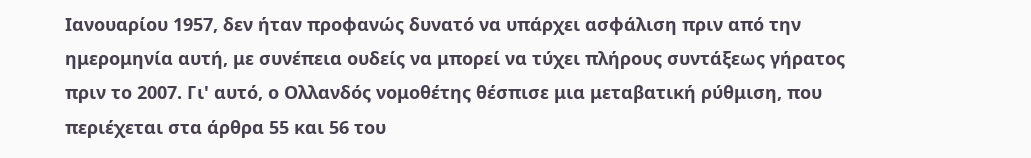Ιανουαρίου 1957, δεν ήταν προφανώς δυνατό να υπάρχει ασφάλιση πριν από την ημερομηνία αυτή, με συνέπεια ουδείς να μπορεί να τύχει πλήρους συντάξεως γήρατος πριν το 2007. Γι' αυτό, ο Ολλανδός νομοθέτης θέσπισε μια μεταβατική ρύθμιση, που περιέχεται στα άρθρα 55 και 56 του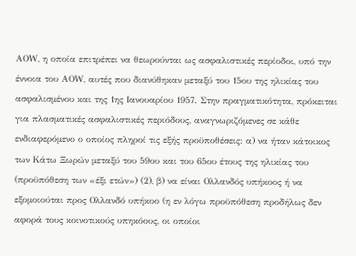ΑOW, η οποία επιτρέπει να θεωρούνται ως ασφαλιστικές περίοδοι, υπό την έννοια του ΑΟW, αυτές που διανύθηκαν μεταξύ του 15ου της ηλικίας του ασφαλισμένου και της 1ης Ιανουαρίου 1957. Στην πραγματικότητα, πρόκειται για πλασματικές ασφαλιστικές περιόδους, αναγνωριζόμενες σε κάθε ενδιαφερόμενο ο οποίος πληροί τις εξής προϋποθέσεις: α) να ήταν κάτοικος των Κάτω Ξωρών μεταξύ του 59ου και του 65ου έτους της ηλικίας του (προϋπόθεση των «έξι ετών») (2), β) να είναι Ολλανδός υπήκοος ή να εξομοιούται προς Ολλανδό υπήκοο (η εν λόγω προϋπόθεση προδήλως δεν αφορά τους κοινοτικούς υπηκόους, οι οποίοι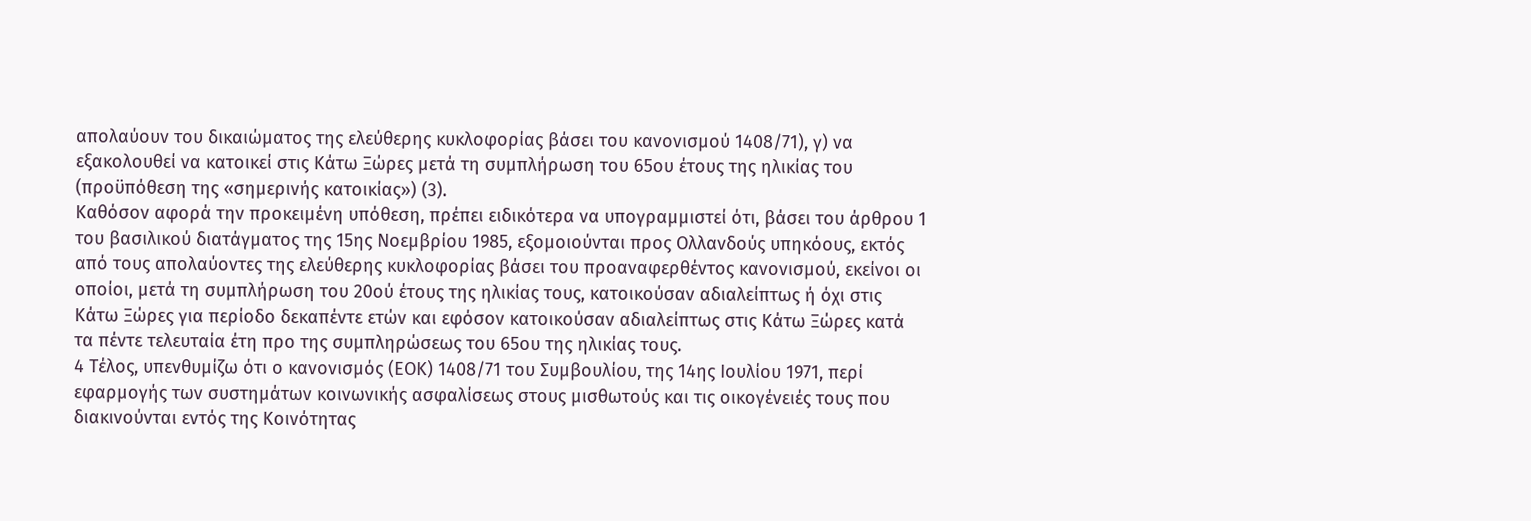απολαύουν του δικαιώματος της ελεύθερης κυκλοφορίας βάσει του κανονισμού 1408/71), γ) να εξακολουθεί να κατοικεί στις Κάτω Ξώρες μετά τη συμπλήρωση του 65ου έτους της ηλικίας του (προϋπόθεση της «σημερινής κατοικίας») (3).
Καθόσον αφορά την προκειμένη υπόθεση, πρέπει ειδικότερα να υπογραμμιστεί ότι, βάσει του άρθρου 1 του βασιλικού διατάγματος της 15ης Νοεμβρίου 1985, εξομοιούνται προς Ολλανδούς υπηκόους, εκτός από τους απολαύοντες της ελεύθερης κυκλοφορίας βάσει του προαναφερθέντος κανονισμού, εκείνοι οι οποίοι, μετά τη συμπλήρωση του 20ού έτους της ηλικίας τους, κατοικούσαν αδιαλείπτως ή όχι στις Κάτω Ξώρες για περίοδο δεκαπέντε ετών και εφόσον κατοικούσαν αδιαλείπτως στις Κάτω Ξώρες κατά τα πέντε τελευταία έτη προ της συμπληρώσεως του 65ου της ηλικίας τους.
4 Τέλος, υπενθυμίζω ότι ο κανονισμός (ΕΟΚ) 1408/71 του Συμβουλίου, της 14ης Ιουλίου 1971, περί εφαρμογής των συστημάτων κοινωνικής ασφαλίσεως στους μισθωτούς και τις οικογένειές τους που διακινούνται εντός της Κοινότητας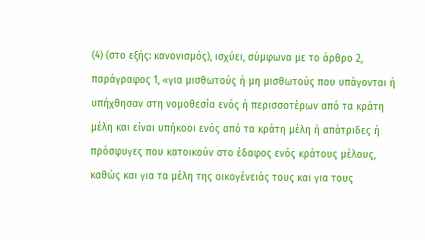(4) (στο εξής: κανονισμός), ισχύει, σύμφωνα με το άρθρο 2, παράγραφος 1, «για μισθωτούς ή μη μισθωτούς που υπάγονται ή υπήχθησαν στη νομοθεσία ενός ή περισσοτέρων από τα κράτη μέλη και είναι υπήκοοι ενός από τα κράτη μέλη ή απάτριδες ή πρόσφυγες που κατοικούν στο έδαφος ενός κράτους μέλους, καθώς και για τα μέλη της οικογένειάς τους και για τους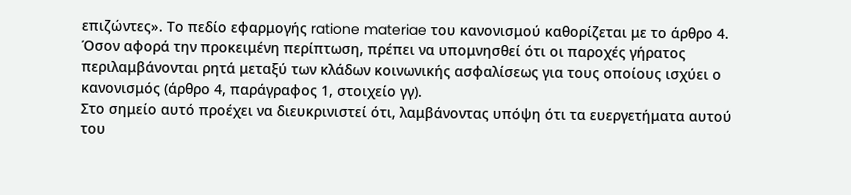επιζώντες». Το πεδίο εφαρμογής ratione materiae του κανονισμού καθορίζεται με το άρθρο 4. Όσον αφορά την προκειμένη περίπτωση, πρέπει να υπομνησθεί ότι οι παροχές γήρατος περιλαμβάνονται ρητά μεταξύ των κλάδων κοινωνικής ασφαλίσεως για τους οποίους ισχύει ο κανονισμός (άρθρο 4, παράγραφος 1, στοιχείο γγ).
Στο σημείο αυτό προέχει να διευκρινιστεί ότι, λαμβάνοντας υπόψη ότι τα ευεργετήματα αυτού του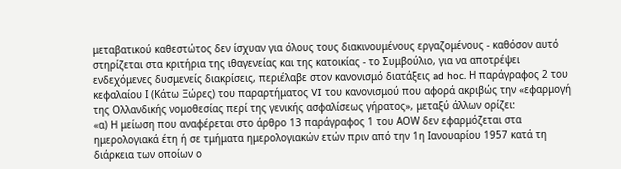μεταβατικού καθεστώτος δεν ίσχυαν για όλους τους διακινουμένους εργαζομένους - καθόσον αυτό στηρίζεται στα κριτήρια της ιθαγενείας και της κατοικίας - το Συμβούλιο, για να αποτρέψει ενδεχόμενες δυσμενείς διακρίσεις, περιέλαβε στον κανονισμό διατάξεις ad hoc. Η παράγραφος 2 του κεφαλαίου Ι (Κάτω Ξώρες) του παραρτήματος VI του κανονισμού που αφορά ακριβώς την «εφαρμογή της Ολλανδικής νομοθεσίας περί της γενικής ασφαλίσεως γήρατος», μεταξύ άλλων ορίζει:
«α) Η μείωση που αναφέρεται στο άρθρο 13 παράγραφος 1 του ΑΟW δεν εφαρμόζεται στα ημερολογιακά έτη ή σε τμήματα ημερολογιακών ετών πριν από την 1η Ιανουαρίου 1957 κατά τη διάρκεια των οποίων ο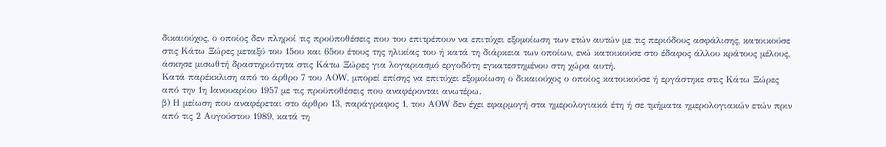δικαιούχος, ο οποίος δεν πληροί τις προϋποθέσεις που του επιτρέπουν να επιτύχει εξομοίωση των ετών αυτών με τις περιόδους ασφάλισης, κατοικούσε στις Κάτω Ξώρες μεταξύ του 15ου και 65ου έτους της ηλικίας του ή κατά τη διάρκεια των οποίων, ενώ κατοικούσε στο έδαφος άλλου κράτους μέλους, άσκησε μισωθτή δραστηριότητα στις Κάτω Ξώρες για λογαριασμό εργοδότη εγκατεστημένου στη χώρα αυτή.
Κατά παρέκκλιση από το άρθρο 7 του ΑΟW, μπορεί επίσης να επιτύχει εξομοίωση ο δικαιούχος ο οποίος κατοικούσε ή εργάστηκε στις Κάτω Ξώρες από την 1η Ιανουαρίου 1957 με τις προϋποθέσεις που αναφέρονται ανωτέρω.
β) Η μείωση που αναφέρεται στο άρθρο 13, παράγραφος 1, του ΑΟW δεν έχει εφαρμογή στα ημερολογιακά έτη ή σε τμήματα ημερολογιακών ετών πριν από τις 2 Αυγούστου 1989, κατά τη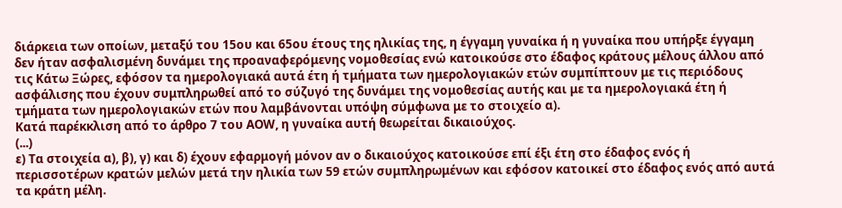διάρκεια των οποίων, μεταξύ του 15ου και 65ου έτους της ηλικίας της, η έγγαμη γυναίκα ή η γυναίκα που υπήρξε έγγαμη δεν ήταν ασφαλισμένη δυνάμει της προαναφερόμενης νομοθεσίας ενώ κατοικούσε στο έδαφος κράτους μέλους άλλου από τις Κάτω Ξώρες, εφόσον τα ημερολογιακά αυτά έτη ή τμήματα των ημερολογιακών ετών συμπίπτουν με τις περιόδους ασφάλισης που έχουν συμπληρωθεί από το σύζυγό της δυνάμει της νομοθεσίας αυτής και με τα ημερολογιακά έτη ή τμήματα των ημερολογιακών ετών που λαμβάνονται υπόψη σύμφωνα με το στοιχείο α).
Κατά παρέκκλιση από το άρθρο 7 του ΑΟW, η γυναίκα αυτή θεωρείται δικαιούχος.
(...)
ε) Τα στοιχεία α), β), γ) και δ) έχουν εφαρμογή μόνον αν ο δικαιούχος κατοικούσε επί έξι έτη στο έδαφος ενός ή περισσοτέρων κρατών μελών μετά την ηλικία των 59 ετών συμπληρωμένων και εφόσον κατοικεί στο έδαφος ενός από αυτά τα κράτη μέλη.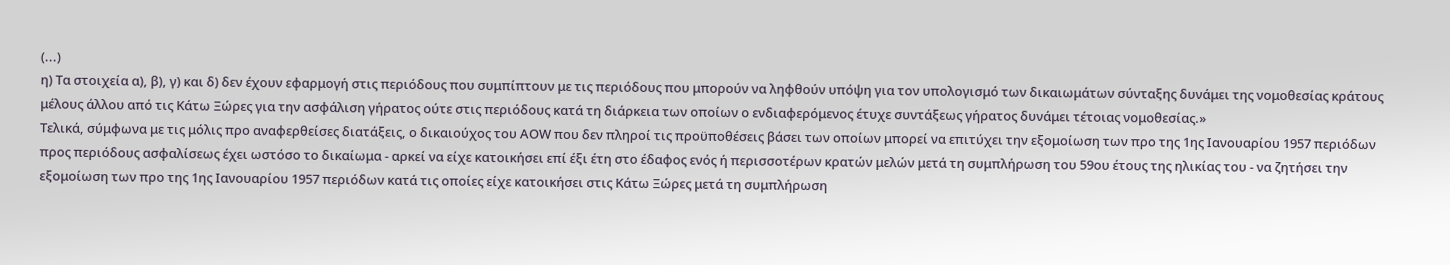(...)
η) Τα στοιχεία α), β), γ) και δ) δεν έχουν εφαρμογή στις περιόδους που συμπίπτουν με τις περιόδους που μπορούν να ληφθούν υπόψη για τον υπολογισμό των δικαιωμάτων σύνταξης δυνάμει της νομοθεσίας κράτους μέλους άλλου από τις Κάτω Ξώρες για την ασφάλιση γήρατος ούτε στις περιόδους κατά τη διάρκεια των οποίων ο ενδιαφερόμενος έτυχε συντάξεως γήρατος δυνάμει τέτοιας νομοθεσίας.»
Τελικά, σύμφωνα με τις μόλις προ αναφερθείσες διατάξεις, ο δικαιούχος του ΑΟW που δεν πληροί τις προϋποθέσεις βάσει των οποίων μπορεί να επιτύχει την εξομοίωση των προ της 1ης Ιανουαρίου 1957 περιόδων προς περιόδους ασφαλίσεως έχει ωστόσο το δικαίωμα - αρκεί να είχε κατοικήσει επί έξι έτη στο έδαφος ενός ή περισσοτέρων κρατών μελών μετά τη συμπλήρωση του 59ου έτους της ηλικίας του - να ζητήσει την εξομοίωση των προ της 1ης Ιανουαρίου 1957 περιόδων κατά τις οποίες είχε κατοικήσει στις Κάτω Ξώρες μετά τη συμπλήρωση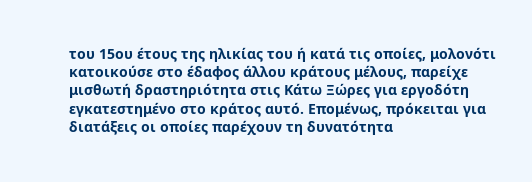του 15ου έτους της ηλικίας του ή κατά τις οποίες, μολονότι κατοικούσε στο έδαφος άλλου κράτους μέλους, παρείχε μισθωτή δραστηριότητα στις Κάτω Ξώρες για εργοδότη εγκατεστημένο στο κράτος αυτό. Επομένως, πρόκειται για διατάξεις οι οποίες παρέχουν τη δυνατότητα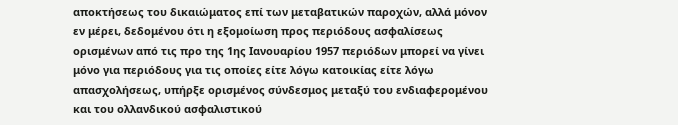αποκτήσεως του δικαιώματος επί των μεταβατικών παροχών, αλλά μόνον εν μέρει, δεδομένου ότι η εξομοίωση προς περιόδους ασφαλίσεως ορισμένων από τις προ της 1ης Ιανουαρίου 1957 περιόδων μπορεί να γίνει μόνο για περιόδους για τις οποίες είτε λόγω κατοικίας είτε λόγω απασχολήσεως, υπήρξε ορισμένος σύνδεσμος μεταξύ του ενδιαφερομένου και του ολλανδικού ασφαλιστικού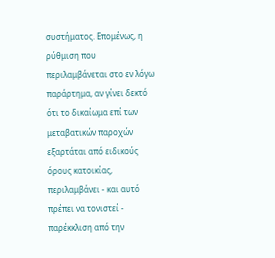συστήματος. Επομένως, η ρύθμιση που περιλαμβάνεται στο εν λόγω παράρτημα, αν γίνει δεκτό ότι το δικαίωμα επί των μεταβατικών παροχών εξαρτάται από ειδικούς όρους κατοικίας, περιλαμβάνει - και αυτό πρέπει να τονιστεί - παρέκκλιση από την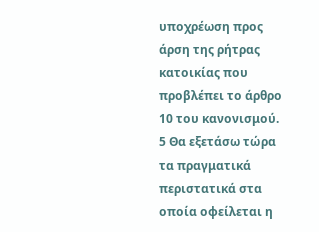υποχρέωση προς άρση της ρήτρας κατοικίας που προβλέπει το άρθρο 10 του κανονισμού.
5 Θα εξετάσω τώρα τα πραγματικά περιστατικά στα οποία οφείλεται η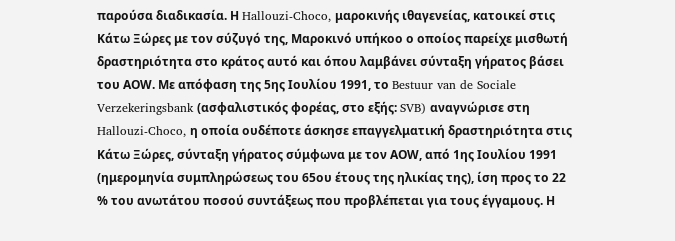παρούσα διαδικασία. Η Hallouzi-Choco, μαροκινής ιθαγενείας, κατοικεί στις Κάτω Ξώρες με τον σύζυγό της, Μαροκινό υπήκοο ο οποίος παρείχε μισθωτή δραστηριότητα στο κράτος αυτό και όπου λαμβάνει σύνταξη γήρατος βάσει του ΑΟW. Με απόφαση της 5ης Ιουλίου 1991, το Bestuur van de Sociale Verzekeringsbank (ασφαλιστικός φορέας, στο εξής: SVB) αναγνώρισε στη Hallouzi-Choco, η οποία ουδέποτε άσκησε επαγγελματική δραστηριότητα στις Κάτω Ξώρες, σύνταξη γήρατος σύμφωνα με τον ΑΟW, από 1ης Ιουλίου 1991 (ημερομηνία συμπληρώσεως του 65ου έτους της ηλικίας της), ίση προς το 22 % του ανωτάτου ποσού συντάξεως που προβλέπεται για τους έγγαμους. Η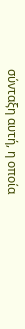σύνταξη αυτή, η οποία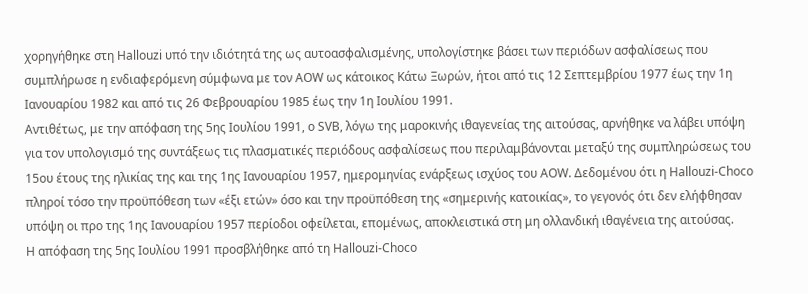χορηγήθηκε στη Hallouzi υπό την ιδιότητά της ως αυτοασφαλισμένης, υπολογίστηκε βάσει των περιόδων ασφαλίσεως που συμπλήρωσε η ενδιαφερόμενη σύμφωνα με τον ΑΟW ως κάτοικος Κάτω Ξωρών, ήτοι από τις 12 Σεπτεμβρίου 1977 έως την 1η Ιανουαρίου 1982 και από τις 26 Φεβρουαρίου 1985 έως την 1η Ιουλίου 1991.
Αντιθέτως, με την απόφαση της 5ης Ιουλίου 1991, ο SVB, λόγω της μαροκινής ιθαγενείας της αιτούσας, αρνήθηκε να λάβει υπόψη για τον υπολογισμό της συντάξεως τις πλασματικές περιόδους ασφαλίσεως που περιλαμβάνονται μεταξύ της συμπληρώσεως του 15ου έτους της ηλικίας της και της 1ης Ιανουαρίου 1957, ημερομηνίας ενάρξεως ισχύος του ΑΟW. Δεδομένου ότι η Hallouzi-Choco πληροί τόσο την προϋπόθεση των «έξι ετών» όσο και την προϋπόθεση της «σημερινής κατοικίας», το γεγονός ότι δεν ελήφθησαν υπόψη οι προ της 1ης Ιανουαρίου 1957 περίοδοι οφείλεται, επομένως, αποκλειστικά στη μη ολλανδική ιθαγένεια της αιτούσας.
Η απόφαση της 5ης Ιουλίου 1991 προσβλήθηκε από τη Hallouzi-Choco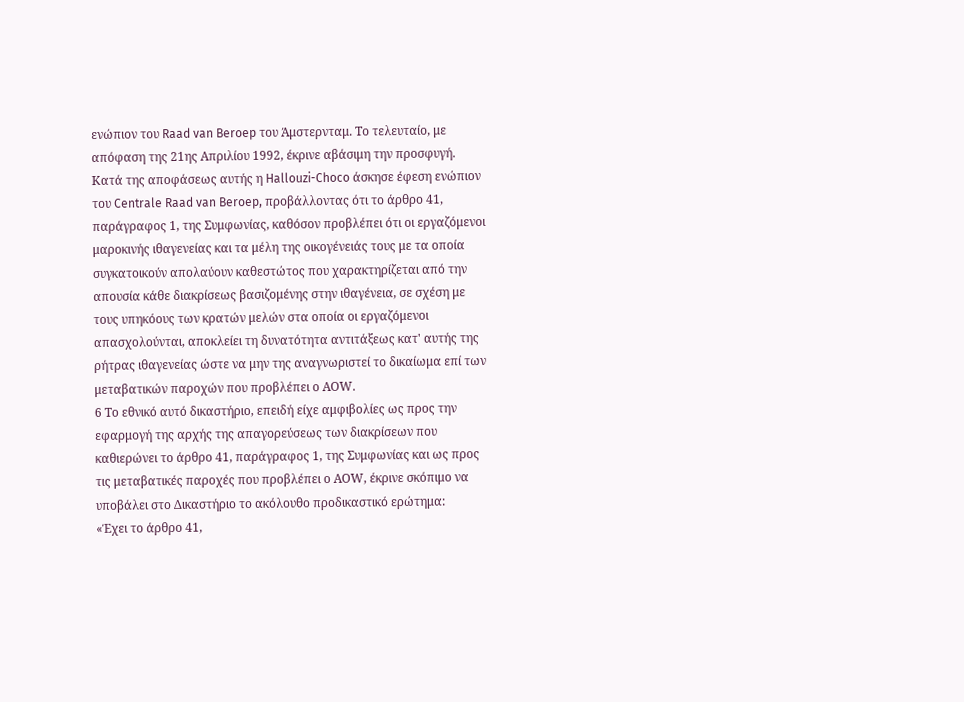ενώπιον του Raad van Beroep του Άμστερνταμ. Το τελευταίο, με απόφαση της 21ης Απριλίου 1992, έκρινε αβάσιμη την προσφυγή. Κατά της αποφάσεως αυτής η Hallouzi-Choco άσκησε έφεση ενώπιον του Centrale Raad van Beroep, προβάλλοντας ότι το άρθρο 41, παράγραφος 1, της Συμφωνίας, καθόσον προβλέπει ότι οι εργαζόμενοι μαροκινής ιθαγενείας και τα μέλη της οικογένειάς τους με τα οποία συγκατοικούν απολαύουν καθεστώτος που χαρακτηρίζεται από την απουσία κάθε διακρίσεως βασιζομένης στην ιθαγένεια, σε σχέση με τους υπηκόους των κρατών μελών στα οποία οι εργαζόμενοι απασχολούνται, αποκλείει τη δυνατότητα αντιτάξεως κατ' αυτής της ρήτρας ιθαγενείας ώστε να μην της αναγνωριστεί το δικαίωμα επί των μεταβατικών παροχών που προβλέπει ο ΑΟW.
6 Το εθνικό αυτό δικαστήριο, επειδή είχε αμφιβολίες ως προς την εφαρμογή της αρχής της απαγορεύσεως των διακρίσεων που καθιερώνει το άρθρο 41, παράγραφος 1, της Συμφωνίας και ως προς τις μεταβατικές παροχές που προβλέπει ο ΑΟW, έκρινε σκόπιμο να υποβάλει στο Δικαστήριο το ακόλουθο προδικαστικό ερώτημα:
«Έχει το άρθρο 41,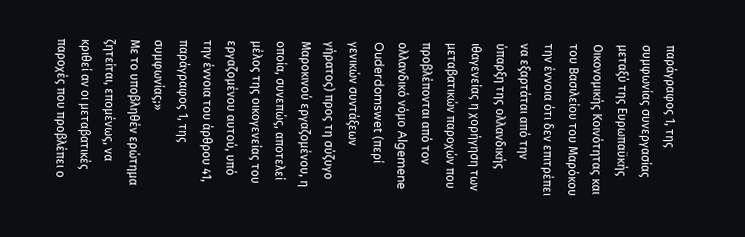παράγραφος 1, της συμφωνίας συνεργασίας μεταξύ της Ευρωπαϋκής Οικονομικής Κοινότητας και του Βασιλείου του Μαρόκου την έννοια ότι δεν επιτρέπει να εξαρτάται από την ύπαρξη της ολλανδικής ιθαγενείας η χορήγηση των μεταβατικών παροχών που προβλέπονται από τον ολλανδικό νόμο Algemene Ouderdomswet (περί γενικών συντάξεων γήρατος) προς τη σύζυγο Μαροκινού εργαζομένου, η οποία, συνεπώς, αποτελεί μέλος της οικογενείας του εργαζομένου αυτού, υπό την έννοια του άρθρου 41, παράγραφος 1, της συμφωνίας;»
Με το υποβληθέν ερώτημα ζητείται, επομένως, να κριθεί αν οι μεταβατικές παροχές που προβλέπει ο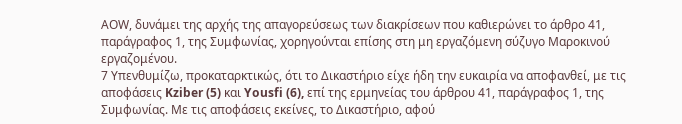ΑΟW, δυνάμει της αρχής της απαγορεύσεως των διακρίσεων που καθιερώνει το άρθρο 41, παράγραφος 1, της Συμφωνίας, χορηγούνται επίσης στη μη εργαζόμενη σύζυγο Μαροκινού εργαζομένου.
7 Υπενθυμίζω, προκαταρκτικώς, ότι το Δικαστήριο είχε ήδη την ευκαιρία να αποφανθεί, με τις αποφάσεις Kziber (5) και Yousfi (6), επί της ερμηνείας του άρθρου 41, παράγραφος 1, της Συμφωνίας. Με τις αποφάσεις εκείνες, το Δικαστήριο, αφού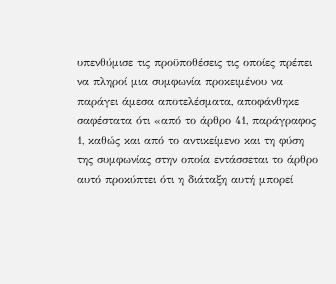υπενθύμισε τις προϋποθέσεις τις οποίες πρέπει να πληροί μια συμφωνία προκειμένου να παράγει άμεσα αποτελέσματα, αποφάνθηκε σαφέστατα ότι «από το άρθρο 41, παράγραφος 1, καθώς και από το αντικείμενο και τη φύση της συμφωνίας στην οποία εντάσσεται το άρθρο αυτό προκύπτει ότι η διάταξη αυτή μπορεί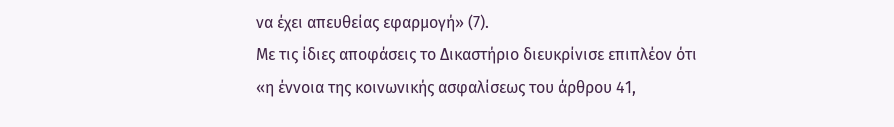να έχει απευθείας εφαρμογή» (7).
Με τις ίδιες αποφάσεις το Δικαστήριο διευκρίνισε επιπλέον ότι «η έννοια της κοινωνικής ασφαλίσεως του άρθρου 41,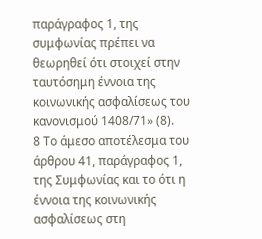παράγραφος 1, της συμφωνίας πρέπει να θεωρηθεί ότι στοιχεί στην ταυτόσημη έννοια της κοινωνικής ασφαλίσεως του κανονισμού 1408/71» (8).
8 Το άμεσο αποτέλεσμα του άρθρου 41, παράγραφος 1, της Συμφωνίας και το ότι η έννοια της κοινωνικής ασφαλίσεως στη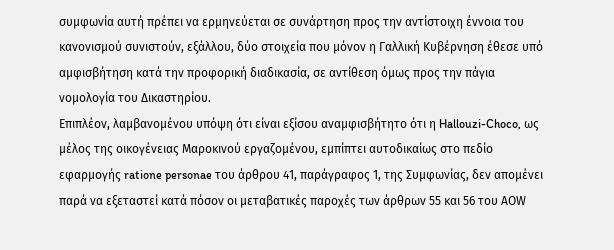συμφωνία αυτή πρέπει να ερμηνεύεται σε συνάρτηση προς την αντίστοιχη έννοια του κανονισμού συνιστούν, εξάλλου, δύο στοιχεία που μόνον η Γαλλική Κυβέρνηση έθεσε υπό αμφισβήτηση κατά την προφορική διαδικασία, σε αντίθεση όμως προς την πάγια νομολογία του Δικαστηρίου.
Επιπλέον, λαμβανομένου υπόψη ότι είναι εξίσου αναμφισβήτητο ότι η Hallouzi-Choco, ως μέλος της οικογένειας Μαροκινού εργαζομένου, εμπίπτει αυτοδικαίως στο πεδίο εφαρμογής ratione personae του άρθρου 41, παράγραφος 1, της Συμφωνίας, δεν απομένει παρά να εξεταστεί κατά πόσον οι μεταβατικές παροχές των άρθρων 55 και 56 του ΑΟW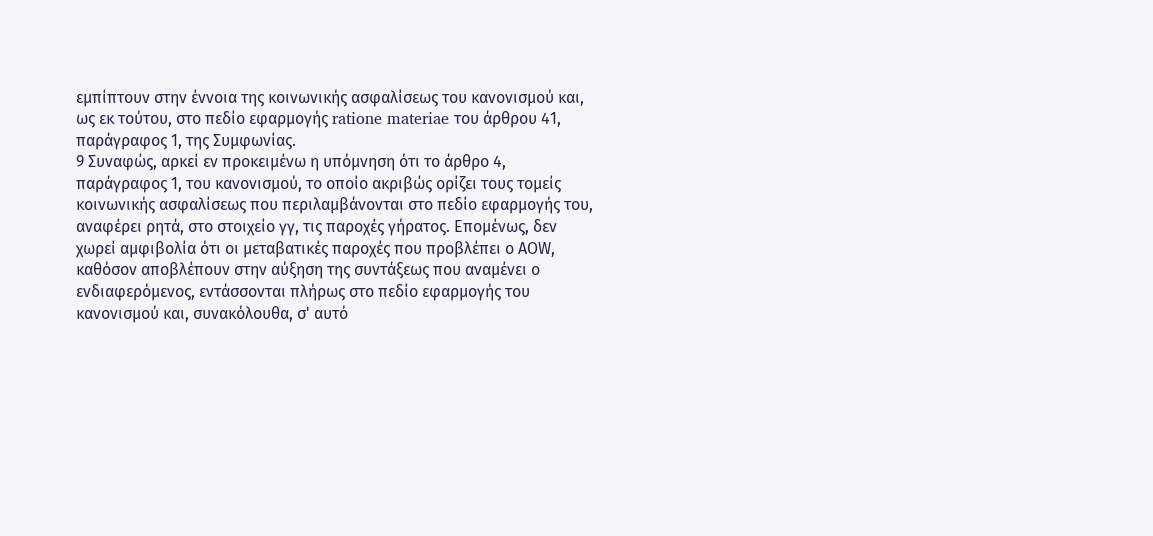εμπίπτουν στην έννοια της κοινωνικής ασφαλίσεως του κανονισμού και, ως εκ τούτου, στο πεδίο εφαρμογής ratione materiae του άρθρου 41, παράγραφος 1, της Συμφωνίας.
9 Συναφώς, αρκεί εν προκειμένω η υπόμνηση ότι το άρθρο 4, παράγραφος 1, του κανονισμού, το οποίο ακριβώς ορίζει τους τομείς κοινωνικής ασφαλίσεως που περιλαμβάνονται στο πεδίο εφαρμογής του, αναφέρει ρητά, στο στοιχείο γγ, τις παροχές γήρατος. Επομένως, δεν χωρεί αμφιβολία ότι οι μεταβατικές παροχές που προβλέπει ο ΑΟW, καθόσον αποβλέπουν στην αύξηση της συντάξεως που αναμένει ο ενδιαφερόμενος, εντάσσονται πλήρως στο πεδίο εφαρμογής του κανονισμού και, συνακόλουθα, σ' αυτό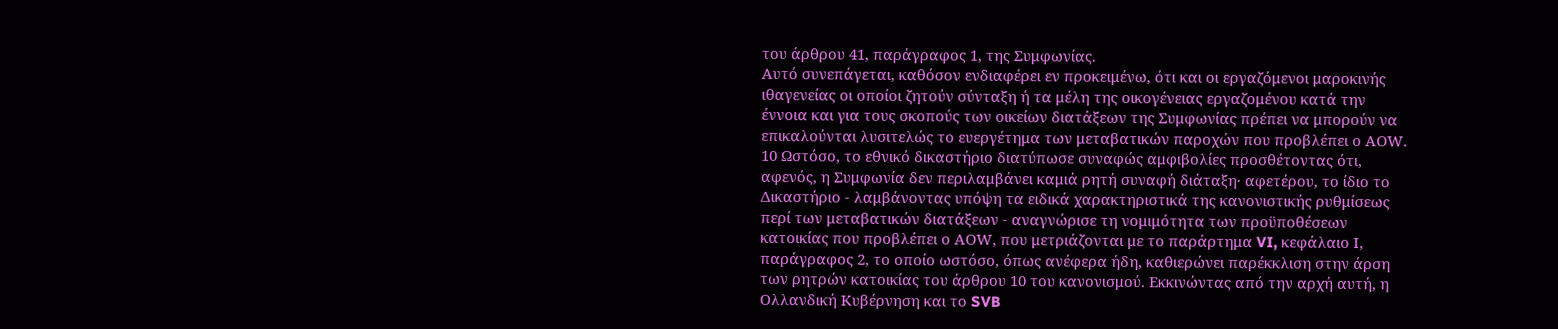του άρθρου 41, παράγραφος 1, της Συμφωνίας.
Αυτό συνεπάγεται, καθόσον ενδιαφέρει εν προκειμένω, ότι και οι εργαζόμενοι μαροκινής ιθαγενείας οι οποίοι ζητούν σύνταξη ή τα μέλη της οικογένειας εργαζομένου κατά την έννοια και για τους σκοπούς των οικείων διατάξεων της Συμφωνίας πρέπει να μπορούν να επικαλούνται λυσιτελώς το ευεργέτημα των μεταβατικών παροχών που προβλέπει ο ΑΟW.
10 Ωστόσο, το εθνικό δικαστήριο διατύπωσε συναφώς αμφιβολίες προσθέτοντας ότι, αφενός, η Συμφωνία δεν περιλαμβάνει καμιά ρητή συναφή διάταξη· αφετέρου, το ίδιο το Δικαστήριο - λαμβάνοντας υπόψη τα ειδικά χαρακτηριστικά της κανονιστικής ρυθμίσεως περί των μεταβατικών διατάξεων - αναγνώρισε τη νομιμότητα των προϋποθέσεων κατοικίας που προβλέπει ο ΑΟW, που μετριάζονται με το παράρτημα VI, κεφάλαιο Ι, παράγραφος 2, το οποίο ωστόσο, όπως ανέφερα ήδη, καθιερώνει παρέκκλιση στην άρση των ρητρών κατοικίας του άρθρου 10 του κανονισμού. Εκκινώντας από την αρχή αυτή, η Ολλανδική Κυβέρνηση και το SVB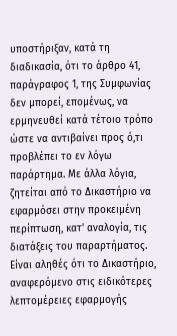υποστήριξαν, κατά τη διαδικασία, ότι το άρθρο 41, παράγραφος 1, της Συμφωνίας δεν μπορεί, επομένως, να ερμηνευθεί κατά τέτοιο τρόπο ώστε να αντιβαίνει προς ό,τι προβλέπει το εν λόγω παράρτημα. Με άλλα λόγια, ζητείται από το Δικαστήριο να εφαρμόσει στην προκειμένη περίπτωση, κατ' αναλογία, τις διατάξεις του παραρτήματος.
Είναι αληθές ότι το Δικαστήριο, αναφερόμενο στις ειδικότερες λεπτομέρειες εφαρμογής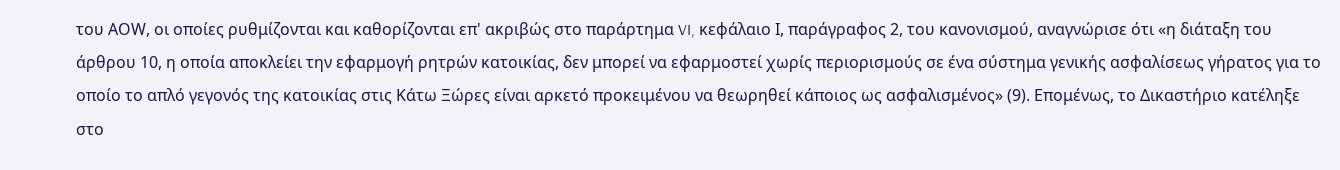του ΑΟW, οι οποίες ρυθμίζονται και καθορίζονται επ' ακριβώς στο παράρτημα VI, κεφάλαιο Ι, παράγραφος 2, του κανονισμού, αναγνώρισε ότι «η διάταξη του άρθρου 10, η οποία αποκλείει την εφαρμογή ρητρών κατοικίας, δεν μπορεί να εφαρμοστεί χωρίς περιορισμούς σε ένα σύστημα γενικής ασφαλίσεως γήρατος για το οποίο το απλό γεγονός της κατοικίας στις Κάτω Ξώρες είναι αρκετό προκειμένου να θεωρηθεί κάποιος ως ασφαλισμένος» (9). Επομένως, το Δικαστήριο κατέληξε στο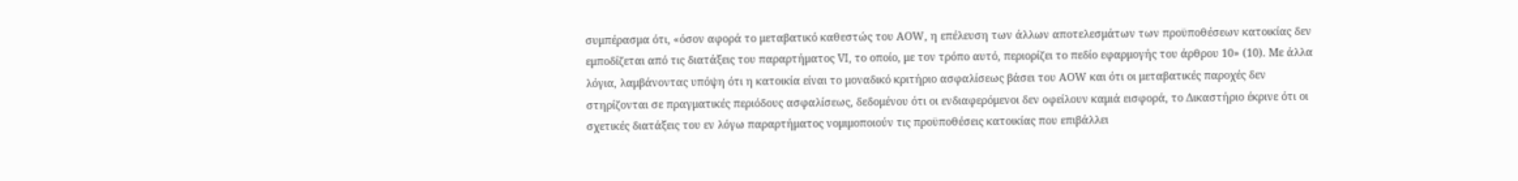συμπέρασμα ότι, «όσον αφορά το μεταβατικό καθεστώς του ΑΟW, η επέλευση των άλλων αποτελεσμάτων των προϋποθέσεων κατοικίας δεν εμποδίζεται από τις διατάξεις του παραρτήματος VI, το οποίο, με τον τρόπο αυτό, περιορίζει το πεδίο εφαρμογής του άρθρου 10» (10). Με άλλα λόγια, λαμβάνοντας υπόψη ότι η κατοικία είναι το μοναδικό κριτήριο ασφαλίσεως βάσει του ΑΟW και ότι οι μεταβατικές παροχές δεν στηρίζονται σε πραγματικές περιόδους ασφαλίσεως, δεδομένου ότι οι ενδιαφερόμενοι δεν οφείλουν καμιά εισφορά, το Δικαστήριο έκρινε ότι οι σχετικές διατάξεις του εν λόγω παραρτήματος νομιμοποιούν τις προϋποθέσεις κατοικίας που επιβάλλει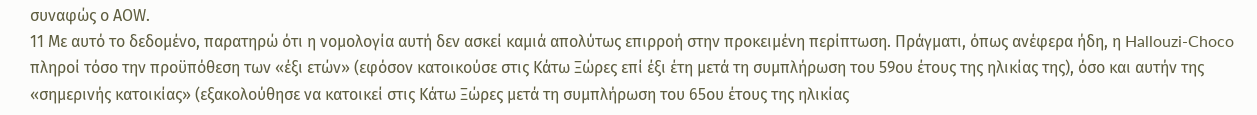συναφώς ο ΑΟW.
11 Με αυτό το δεδομένο, παρατηρώ ότι η νομολογία αυτή δεν ασκεί καμιά απολύτως επιρροή στην προκειμένη περίπτωση. Πράγματι, όπως ανέφερα ήδη, η Hallouzi-Choco πληροί τόσο την προϋπόθεση των «έξι ετών» (εφόσον κατοικούσε στις Κάτω Ξώρες επί έξι έτη μετά τη συμπλήρωση του 59ου έτους της ηλικίας της), όσο και αυτήν της «σημερινής κατοικίας» (εξακολούθησε να κατοικεί στις Κάτω Ξώρες μετά τη συμπλήρωση του 65ου έτους της ηλικίας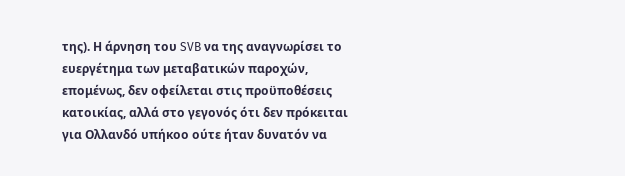της). Η άρνηση του SVB να της αναγνωρίσει το ευεργέτημα των μεταβατικών παροχών, επομένως, δεν οφείλεται στις προϋποθέσεις κατοικίας, αλλά στο γεγονός ότι δεν πρόκειται για Ολλανδό υπήκοο ούτε ήταν δυνατόν να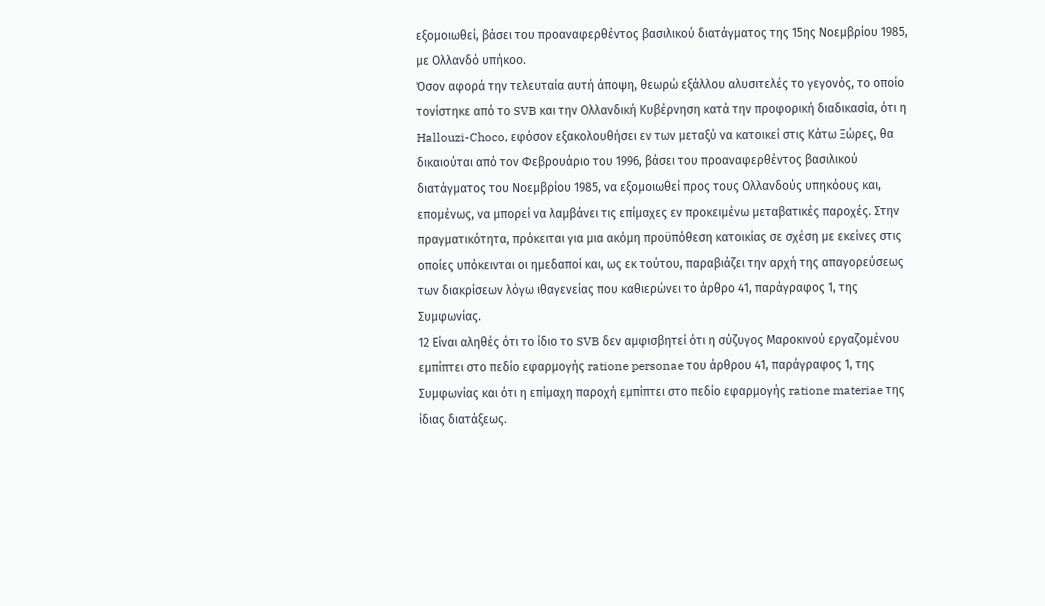εξομοιωθεί, βάσει του προαναφερθέντος βασιλικού διατάγματος της 15ης Νοεμβρίου 1985, με Ολλανδό υπήκοο.
Όσον αφορά την τελευταία αυτή άποψη, θεωρώ εξάλλου αλυσιτελές το γεγονός, το οποίο τονίστηκε από το SVB και την Ολλανδική Κυβέρνηση κατά την προφορική διαδικασία, ότι η Hallouzi-Choco, εφόσον εξακολουθήσει εν των μεταξύ να κατοικεί στις Κάτω Ξώρες, θα δικαιούται από τον Φεβρουάριο του 1996, βάσει του προαναφερθέντος βασιλικού διατάγματος του Νοεμβρίου 1985, να εξομοιωθεί προς τους Ολλανδούς υπηκόους και, επομένως, να μπορεί να λαμβάνει τις επίμαχες εν προκειμένω μεταβατικές παροχές. Στην πραγματικότητα, πρόκειται για μια ακόμη προϋπόθεση κατοικίας σε σχέση με εκείνες στις οποίες υπόκεινται οι ημεδαποί και, ως εκ τούτου, παραβιάζει την αρχή της απαγορεύσεως των διακρίσεων λόγω ιθαγενείας που καθιερώνει το άρθρο 41, παράγραφος 1, της Συμφωνίας.
12 Είναι αληθές ότι το ίδιο το SVB δεν αμφισβητεί ότι η σύζυγος Μαροκινού εργαζομένου εμπίπτει στο πεδίο εφαρμογής ratione personae του άρθρου 41, παράγραφος 1, της Συμφωνίας και ότι η επίμαχη παροχή εμπίπτει στο πεδίο εφαρμογής ratione materiae της ίδιας διατάξεως.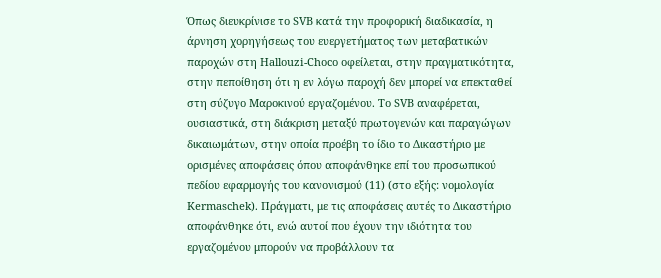Όπως διευκρίνισε το SVB κατά την προφορική διαδικασία, η άρνηση χορηγήσεως του ευεργετήματος των μεταβατικών παροχών στη Hallouzi-Choco οφείλεται, στην πραγματικότητα, στην πεποίθηση ότι η εν λόγω παροχή δεν μπορεί να επεκταθεί στη σύζυγο Μαροκινού εργαζομένου. Το SVB αναφέρεται, ουσιαστικά, στη διάκριση μεταξύ πρωτογενών και παραγώγων δικαιωμάτων, στην οποία προέβη το ίδιο το Δικαστήριο με ορισμένες αποφάσεις όπου αποφάνθηκε επί του προσωπικού πεδίου εφαρμογής του κανονισμού (11) (στο εξής: νομολογία Kermaschek). Πράγματι, με τις αποφάσεις αυτές το Δικαστήριο αποφάνθηκε ότι, ενώ αυτοί που έχουν την ιδιότητα του εργαζομένου μπορούν να προβάλλουν τα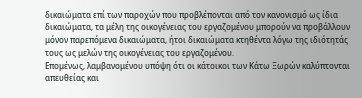δικαιώματα επί των παροχών που προβλέπονται από τον κανονισμό ως ίδια δικαιώματα, τα μέλη της οικογένειας του εργαζομένου μπορούν να προβάλλουν μόνον παρεπόμενα δικαιώματα, ήτοι δικαιώματα κτηθέντα λόγω της ιδιότητάς τους ως μελών της οικογένειας του εργαζομένου.
Επομένως, λαμβανομένου υπόψη ότι οι κάτοικοι των Κάτω Ξωρών καλύπτονται απευθείας και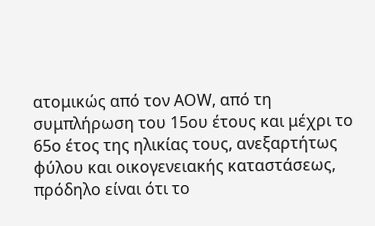ατομικώς από τον ΑΟW, από τη συμπλήρωση του 15ου έτους και μέχρι το 65ο έτος της ηλικίας τους, ανεξαρτήτως φύλου και οικογενειακής καταστάσεως, πρόδηλο είναι ότι το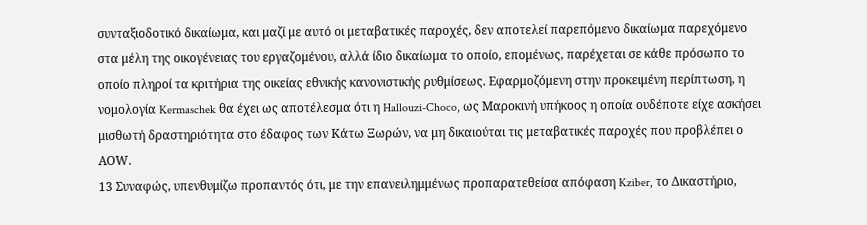συνταξιοδοτικό δικαίωμα, και μαζί με αυτό οι μεταβατικές παροχές, δεν αποτελεί παρεπόμενο δικαίωμα παρεχόμενο στα μέλη της οικογένειας του εργαζομένου, αλλά ίδιο δικαίωμα το οποίο, επομένως, παρέχεται σε κάθε πρόσωπο το οποίο πληροί τα κριτήρια της οικείας εθνικής κανονιστικής ρυθμίσεως. Εφαρμοζόμενη στην προκειμένη περίπτωση, η νομολογία Kermaschek θα έχει ως αποτέλεσμα ότι η Hallouzi-Choco, ως Μαροκινή υπήκοος η οποία ουδέποτε είχε ασκήσει μισθωτή δραστηριότητα στο έδαφος των Κάτω Ξωρών, να μη δικαιούται τις μεταβατικές παροχές που προβλέπει ο ΑΟW.
13 Συναφώς, υπενθυμίζω προπαντός ότι, με την επανειλημμένως προπαρατεθείσα απόφαση Kziber, το Δικαστήριο,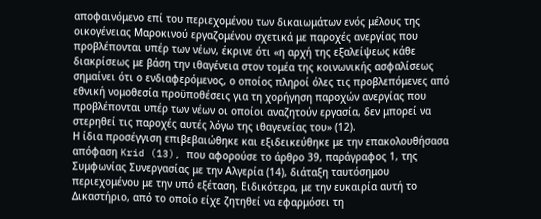αποφαινόμενο επί του περιεχομένου των δικαιωμάτων ενός μέλους της οικογένειας Μαροκινού εργαζομένου σχετικά με παροχές ανεργίας που προβλέπονται υπέρ των νέων, έκρινε ότι «η αρχή της εξαλείψεως κάθε διακρίσεως με βάση την ιθαγένεια στον τομέα της κοινωνικής ασφαλίσεως σημαίνει ότι ο ενδιαφερόμενος, ο οποίος πληροί όλες τις προβλεπόμενες από εθνική νομοθεσία προϋποθέσεις για τη χορήγηση παροχών ανεργίας που προβλέπονται υπέρ των νέων οι οποίοι αναζητούν εργασία, δεν μπορεί να στερηθεί τις παροχές αυτές λόγω της ιθαγενείας του» (12).
Η ίδια προσέγγιση επιβεβαιώθηκε και εξιδεικεύθηκε με την επακολουθήσασα απόφαση Krid (13), που αφορούσε το άρθρο 39, παράγραφος 1, της Συμφωνίας Συνεργασίας με την Αλγερία (14), διάταξη ταυτόσημου περιεχομένου με την υπό εξέταση. Ειδικότερα, με την ευκαιρία αυτή το Δικαστήριο, από το οποίο είχε ζητηθεί να εφαρμόσει τη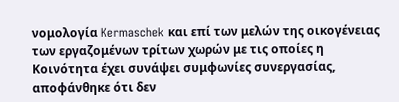νομολογία Kermaschek και επί των μελών της οικογένειας των εργαζομένων τρίτων χωρών με τις οποίες η Κοινότητα έχει συνάψει συμφωνίες συνεργασίας, αποφάνθηκε ότι δεν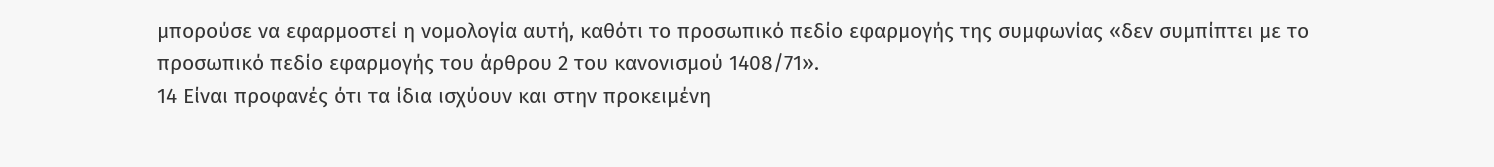μπορούσε να εφαρμοστεί η νομολογία αυτή, καθότι το προσωπικό πεδίο εφαρμογής της συμφωνίας «δεν συμπίπτει με το προσωπικό πεδίο εφαρμογής του άρθρου 2 του κανονισμού 1408/71».
14 Είναι προφανές ότι τα ίδια ισχύουν και στην προκειμένη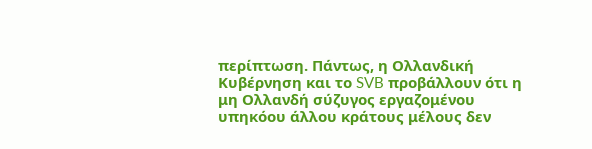περίπτωση. Πάντως, η Ολλανδική Κυβέρνηση και το SVB προβάλλουν ότι η μη Ολλανδή σύζυγος εργαζομένου υπηκόου άλλου κράτους μέλους δεν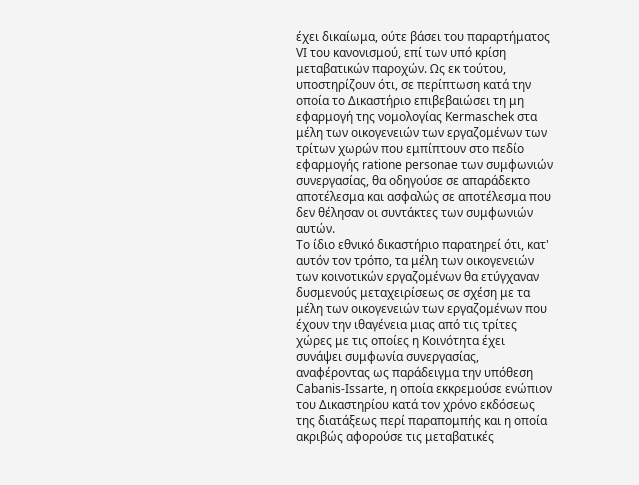έχει δικαίωμα, ούτε βάσει του παραρτήματος VI του κανονισμού, επί των υπό κρίση μεταβατικών παροχών. Ως εκ τούτου, υποστηρίζουν ότι, σε περίπτωση κατά την οποία το Δικαστήριο επιβεβαιώσει τη μη εφαρμογή της νομολογίας Kermaschek στα μέλη των οικογενειών των εργαζομένων των τρίτων χωρών που εμπίπτουν στο πεδίο εφαρμογής ratione personae των συμφωνιών συνεργασίας, θα οδηγούσε σε απαράδεκτο αποτέλεσμα και ασφαλώς σε αποτέλεσμα που δεν θέλησαν οι συντάκτες των συμφωνιών αυτών.
Το ίδιο εθνικό δικαστήριο παρατηρεί ότι, κατ' αυτόν τον τρόπο, τα μέλη των οικογενειών των κοινοτικών εργαζομένων θα ετύγχαναν δυσμενούς μεταχειρίσεως σε σχέση με τα μέλη των οικογενειών των εργαζομένων που έχουν την ιθαγένεια μιας από τις τρίτες χώρες με τις οποίες η Κοινότητα έχει συνάψει συμφωνία συνεργασίας, αναφέροντας ως παράδειγμα την υπόθεση Cabanis-Issarte, η οποία εκκρεμούσε ενώπιον του Δικαστηρίου κατά τον χρόνο εκδόσεως της διατάξεως περί παραπομπής και η οποία ακριβώς αφορούσε τις μεταβατικές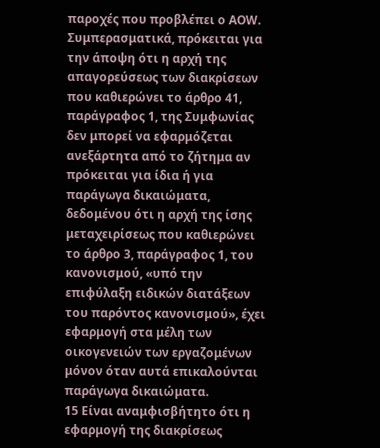παροχές που προβλέπει ο ΑOW. Συμπερασματικά, πρόκειται για την άποψη ότι η αρχή της απαγορεύσεως των διακρίσεων που καθιερώνει το άρθρο 41, παράγραφος 1, της Συμφωνίας δεν μπορεί να εφαρμόζεται ανεξάρτητα από το ζήτημα αν πρόκειται για ίδια ή για παράγωγα δικαιώματα, δεδομένου ότι η αρχή της ίσης μεταχειρίσεως που καθιερώνει το άρθρο 3, παράγραφος 1, του κανονισμού, «υπό την επιφύλαξη ειδικών διατάξεων του παρόντος κανονισμού», έχει εφαρμογή στα μέλη των οικογενειών των εργαζομένων μόνον όταν αυτά επικαλούνται παράγωγα δικαιώματα.
15 Είναι αναμφισβήτητο ότι η εφαρμογή της διακρίσεως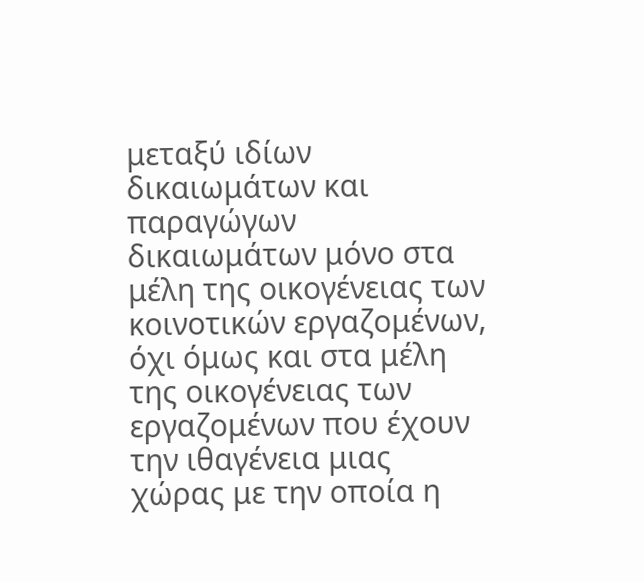μεταξύ ιδίων δικαιωμάτων και παραγώγων δικαιωμάτων μόνο στα μέλη της οικογένειας των κοινοτικών εργαζομένων, όχι όμως και στα μέλη της οικογένειας των εργαζομένων που έχουν την ιθαγένεια μιας χώρας με την οποία η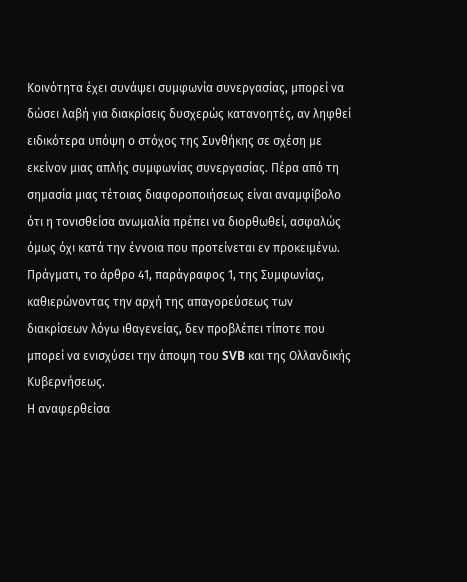Κοινότητα έχει συνάψει συμφωνία συνεργασίας, μπορεί να δώσει λαβή για διακρίσεις δυσχερώς κατανοητές, αν ληφθεί ειδικότερα υπόψη ο στόχος της Συνθήκης σε σχέση με εκείνον μιας απλής συμφωνίας συνεργασίας. Πέρα από τη σημασία μιας τέτοιας διαφοροποιήσεως είναι αναμφίβολο ότι η τονισθείσα ανωμαλία πρέπει να διορθωθεί, ασφαλώς όμως όχι κατά την έννοια που προτείνεται εν προκειμένω. Πράγματι, το άρθρο 41, παράγραφος 1, της Συμφωνίας, καθιερώνοντας την αρχή της απαγορεύσεως των διακρίσεων λόγω ιθαγενείας, δεν προβλέπει τίποτε που μπορεί να ενισχύσει την άποψη του SVB και της Ολλανδικής Κυβερνήσεως.
Η αναφερθείσα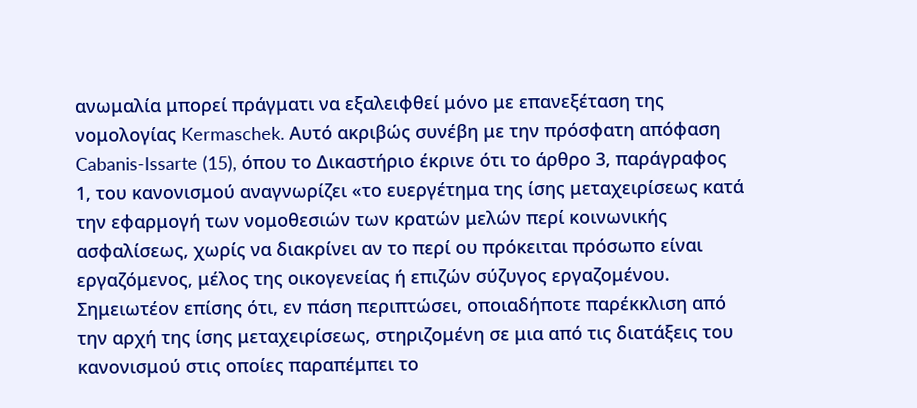ανωμαλία μπορεί πράγματι να εξαλειφθεί μόνο με επανεξέταση της νομολογίας Kermaschek. Αυτό ακριβώς συνέβη με την πρόσφατη απόφαση Cabanis-Issarte (15), όπου το Δικαστήριο έκρινε ότι το άρθρο 3, παράγραφος 1, του κανονισμού αναγνωρίζει «το ευεργέτημα της ίσης μεταχειρίσεως κατά την εφαρμογή των νομοθεσιών των κρατών μελών περί κοινωνικής ασφαλίσεως, χωρίς να διακρίνει αν το περί ου πρόκειται πρόσωπο είναι εργαζόμενος, μέλος της οικογενείας ή επιζών σύζυγος εργαζομένου. Σημειωτέον επίσης ότι, εν πάση περιπτώσει, οποιαδήποτε παρέκκλιση από την αρχή της ίσης μεταχειρίσεως, στηριζομένη σε μια από τις διατάξεις του κανονισμού στις οποίες παραπέμπει το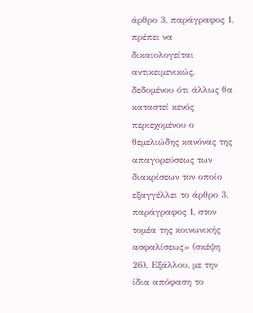άρθρο 3, παράγραφος 1, πρέπει να δικαιολογείται αντικειμενικώς, δεδομένου ότι άλλως θα καταστεί κενός περιεχομένου ο θεμελιώδης κανόνας της απαγορεύσεως των διακρίσεων τον οποίο εξαγγέλλει το άρθρο 3, παράγραφος 1, στον τομέα της κοινωνικής ασφαλίσεως» (σκέψη 26). Εξάλλου, με την ίδια απόφαση το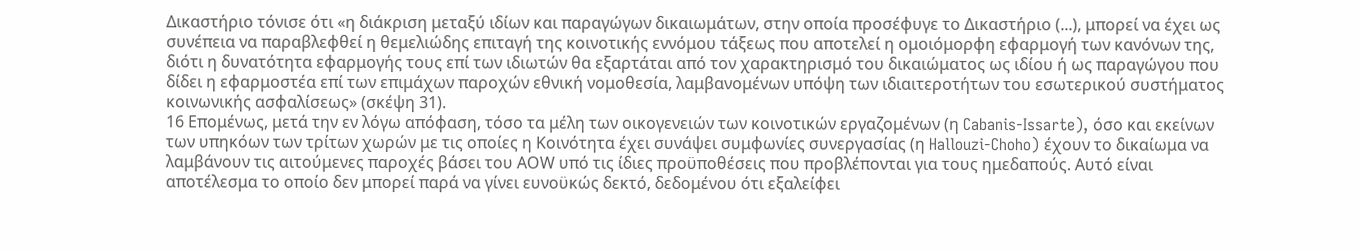Δικαστήριο τόνισε ότι «η διάκριση μεταξύ ιδίων και παραγώγων δικαιωμάτων, στην οποία προσέφυγε το Δικαστήριο (...), μπορεί να έχει ως συνέπεια να παραβλεφθεί η θεμελιώδης επιταγή της κοινοτικής εννόμου τάξεως που αποτελεί η ομοιόμορφη εφαρμογή των κανόνων της, διότι η δυνατότητα εφαρμογής τους επί των ιδιωτών θα εξαρτάται από τον χαρακτηρισμό του δικαιώματος ως ιδίου ή ως παραγώγου που δίδει η εφαρμοστέα επί των επιμάχων παροχών εθνική νομοθεσία, λαμβανομένων υπόψη των ιδιαιτεροτήτων του εσωτερικού συστήματος κοινωνικής ασφαλίσεως» (σκέψη 31).
16 Επομένως, μετά την εν λόγω απόφαση, τόσο τα μέλη των οικογενειών των κοινοτικών εργαζομένων (η Cabanis-Issarte), όσο και εκείνων των υπηκόων των τρίτων χωρών με τις οποίες η Κοινότητα έχει συνάψει συμφωνίες συνεργασίας (η Hallouzi-Choho) έχουν το δικαίωμα να λαμβάνουν τις αιτούμενες παροχές βάσει του ΑOW υπό τις ίδιες προϋποθέσεις που προβλέπονται για τους ημεδαπούς. Αυτό είναι αποτέλεσμα το οποίο δεν μπορεί παρά να γίνει ευνοϋκώς δεκτό, δεδομένου ότι εξαλείφει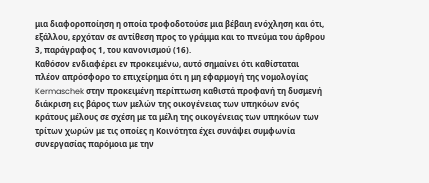μια διαφοροποίηση η οποία τροφοδοτούσε μια βέβαιη ενόχληση και ότι, εξάλλου, ερχόταν σε αντίθεση προς το γράμμα και το πνεύμα του άρθρου 3, παράγραφος 1, του κανονισμού (16).
Καθόσον ενδιαφέρει εν προκειμένω, αυτό σημαίνει ότι καθίσταται πλέον απρόσφορο το επιχείρημα ότι η μη εφαρμογή της νομολογίας Kermaschek στην προκειμένη περίπτωση καθιστά προφανή τη δυσμενή διάκριση εις βάρος των μελών της οικογένειας των υπηκόων ενός κράτους μέλους σε σχέση με τα μέλη της οικογένειας των υπηκόων των τρίτων χωρών με τις οποίες η Κοινότητα έχει συνάψει συμφωνία συνεργασίας παρόμοια με την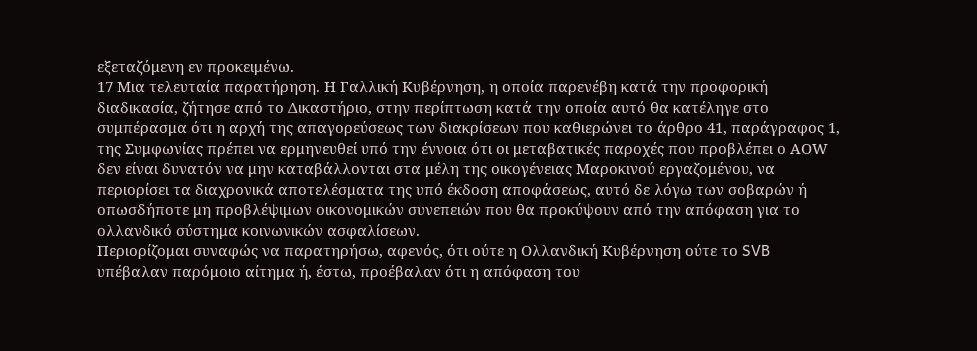εξεταζόμενη εν προκειμένω.
17 Μια τελευταία παρατήρηση. Η Γαλλική Κυβέρνηση, η οποία παρενέβη κατά την προφορική διαδικασία, ζήτησε από το Δικαστήριο, στην περίπτωση κατά την οποία αυτό θα κατέληγε στο συμπέρασμα ότι η αρχή της απαγορεύσεως των διακρίσεων που καθιερώνει το άρθρο 41, παράγραφος 1, της Συμφωνίας πρέπει να ερμηνευθεί υπό την έννοια ότι οι μεταβατικές παροχές που προβλέπει ο ΑOW δεν είναι δυνατόν να μην καταβάλλονται στα μέλη της οικογένειας Μαροκινού εργαζομένου, να περιορίσει τα διαχρονικά αποτελέσματα της υπό έκδοση αποφάσεως, αυτό δε λόγω των σοβαρών ή οπωσδήποτε μη προβλέψιμων οικονομικών συνεπειών που θα προκύψουν από την απόφαση για το ολλανδικό σύστημα κοινωνικών ασφαλίσεων.
Περιορίζομαι συναφώς να παρατηρήσω, αφενός, ότι ούτε η Ολλανδική Κυβέρνηση ούτε το SVB υπέβαλαν παρόμοιο αίτημα ή, έστω, προέβαλαν ότι η απόφαση του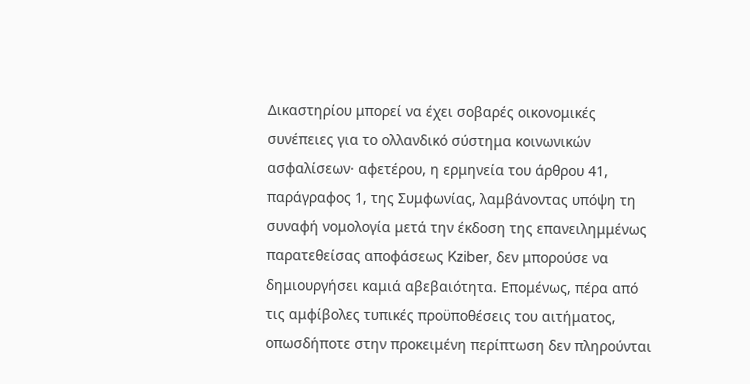Δικαστηρίου μπορεί να έχει σοβαρές οικονομικές συνέπειες για το ολλανδικό σύστημα κοινωνικών ασφαλίσεων· αφετέρου, η ερμηνεία του άρθρου 41, παράγραφος 1, της Συμφωνίας, λαμβάνοντας υπόψη τη συναφή νομολογία μετά την έκδοση της επανειλημμένως παρατεθείσας αποφάσεως Kziber, δεν μπορούσε να δημιουργήσει καμιά αβεβαιότητα. Επομένως, πέρα από τις αμφίβολες τυπικές προϋποθέσεις του αιτήματος, οπωσδήποτε στην προκειμένη περίπτωση δεν πληρούνται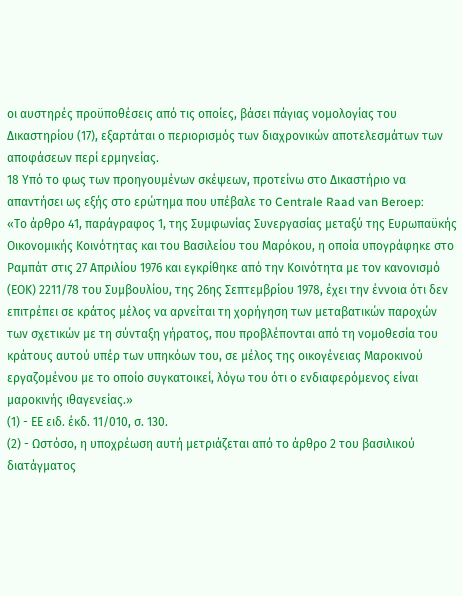οι αυστηρές προϋποθέσεις από τις οποίες, βάσει πάγιας νομολογίας του Δικαστηρίου (17), εξαρτάται ο περιορισμός των διαχρονικών αποτελεσμάτων των αποφάσεων περί ερμηνείας.
18 Υπό το φως των προηγουμένων σκέψεων, προτείνω στο Δικαστήριο να απαντήσει ως εξής στο ερώτημα που υπέβαλε το Centrale Raad van Beroep:
«Το άρθρο 41, παράγραφος 1, της Συμφωνίας Συνεργασίας μεταξύ της Ευρωπαϋκής Οικονομικής Κοινότητας και του Βασιλείου του Μαρόκου, η οποία υπογράφηκε στο Ραμπάτ στις 27 Απριλίου 1976 και εγκρίθηκε από την Κοινότητα με τον κανονισμό (ΕΟΚ) 2211/78 του Συμβουλίου, της 26ης Σεπτεμβρίου 1978, έχει την έννοια ότι δεν επιτρέπει σε κράτος μέλος να αρνείται τη χορήγηση των μεταβατικών παροχών των σχετικών με τη σύνταξη γήρατος, που προβλέπονται από τη νομοθεσία του κράτους αυτού υπέρ των υπηκόων του, σε μέλος της οικογένειας Μαροκινού εργαζομένου με το οποίο συγκατοικεί, λόγω του ότι ο ενδιαφερόμενος είναι μαροκινής ιθαγενείας.»
(1) - ΕΕ ειδ. έκδ. 11/010, σ. 130.
(2) - Ωστόσο, η υποχρέωση αυτή μετριάζεται από το άρθρο 2 του βασιλικού διατάγματος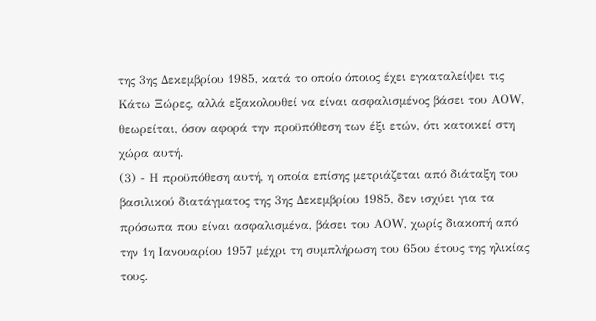της 3ης Δεκεμβρίου 1985, κατά το οποίο όποιος έχει εγκαταλείψει τις Κάτω Ξώρες, αλλά εξακολουθεί να είναι ασφαλισμένος βάσει του ΑΟW, θεωρείται, όσον αφορά την προϋπόθεση των έξι ετών, ότι κατοικεί στη χώρα αυτή.
(3) - Η προϋπόθεση αυτή, η οποία επίσης μετριάζεται από διάταξη του βασιλικού διατάγματος της 3ης Δεκεμβρίου 1985, δεν ισχύει για τα πρόσωπα που είναι ασφαλισμένα, βάσει του ΑΟW, χωρίς διακοπή από την 1η Ιανουαρίου 1957 μέχρι τη συμπλήρωση του 65ου έτους της ηλικίας τους.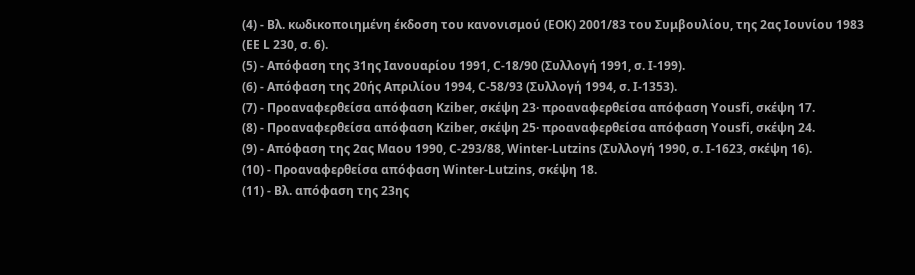(4) - Βλ. κωδικοποιημένη έκδοση του κανονισμού (ΕΟΚ) 2001/83 του Συμβουλίου, της 2ας Ιουνίου 1983 (ΕΕ L 230, σ. 6).
(5) - Aπόφαση της 31ης Ιανουαρίου 1991, C-18/90 (Συλλογή 1991, σ. Ι-199).
(6) - Απόφαση της 20ής Απριλίου 1994, C-58/93 (Συλλογή 1994, σ. Ι-1353).
(7) - Προαναφερθείσα απόφαση Kziber, σκέψη 23· προαναφερθείσα απόφαση Yousfi, σκέψη 17.
(8) - Προαναφερθείσα απόφαση Kziber, σκέψη 25· προαναφερθείσα απόφαση Yousfi, σκέψη 24.
(9) - Απόφαση της 2ας Μαου 1990, C-293/88, Winter-Lutzins (Συλλογή 1990, σ. Ι-1623, σκέψη 16).
(10) - Προαναφερθείσα απόφαση Winter-Lutzins, σκέψη 18.
(11) - Βλ. απόφαση της 23ης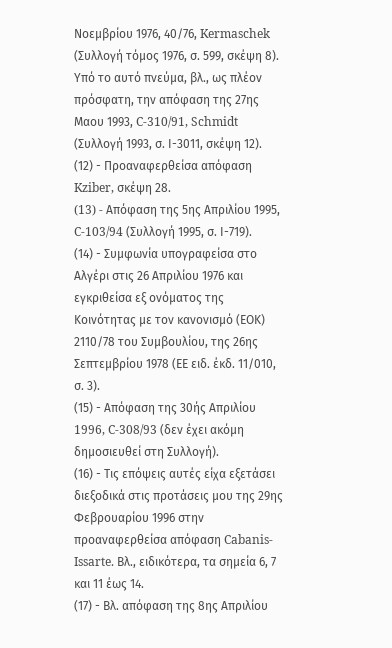Νοεμβρίου 1976, 40/76, Kermaschek (Συλλογή τόμος 1976, σ. 599, σκέψη 8). Υπό το αυτό πνεύμα, βλ., ως πλέον πρόσφατη, την απόφαση της 27ης Μαου 1993, C-310/91, Schmidt (Συλλογή 1993, σ. Ι-3011, σκέψη 12).
(12) - Προαναφερθείσα απόφαση Kziber, σκέψη 28.
(13) - Aπόφαση της 5ης Απριλίου 1995, C-103/94 (Συλλογή 1995, σ. Ι-719).
(14) - Συμφωνία υπογραφείσα στο Αλγέρι στις 26 Απριλίου 1976 και εγκριθείσα εξ ονόματος της Κοινότητας με τον κανονισμό (ΕΟΚ) 2110/78 του Συμβουλίου, της 26ης Σεπτεμβρίου 1978 (ΕΕ ειδ. έκδ. 11/010, σ. 3).
(15) - Απόφαση της 30ής Απριλίου 1996, C-308/93 (δεν έχει ακόμη δημοσιευθεί στη Συλλογή).
(16) - Τις επόψεις αυτές είχα εξετάσει διεξοδικά στις προτάσεις μου της 29ης Φεβρουαρίου 1996 στην προαναφερθείσα απόφαση Cabanis-Issarte. Βλ., ειδικότερα, τα σημεία 6, 7 και 11 έως 14.
(17) - Βλ. απόφαση της 8ης Απριλίου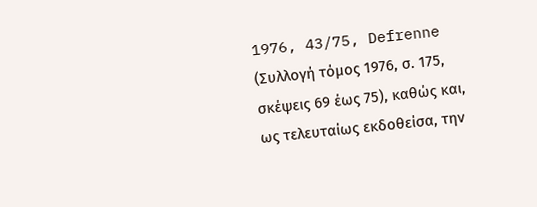1976, 43/75, Defrenne (Συλλογή τόμος 1976, σ. 175, σκέψεις 69 έως 75), καθώς και, ως τελευταίως εκδοθείσα, την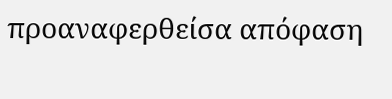προαναφερθείσα απόφαση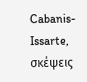Cabanis-Issarte, σκέψεις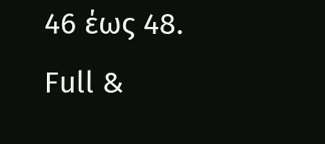46 έως 48.
Full &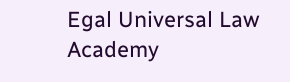Egal Universal Law Academy